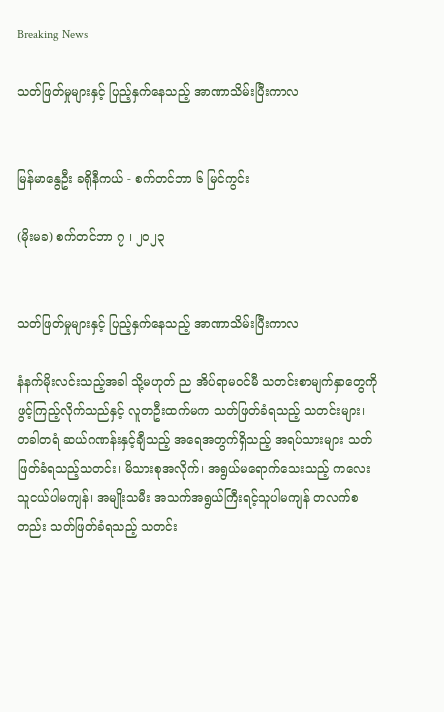Breaking News

သတ်ဖြတ်မှုများနှင့် ပြည့်နှက်နေသည့် အာဏာသိမ်းပြီးကာလ


မြန်မာနွေဦး ခရိုနီကယ် - စက်တင်ဘာ ၆ မြင်ကွင်း

(မိုးမခ) စက်တင်ဘာ ၇ ၊ ၂၀၂၃


သတ်ဖြတ်မှုများနှင့် ပြည့်နှက်နေသည့် အာဏာသိမ်းပြီးကာလ

နံနက်မိုးလင်းသည့်အခါ သို့မဟုတ် ည အိပ်ရာမဝင်မီ သတင်းစာမျက်နှာတွေကို ဖွင့်ကြည့်လိုက်သည်နှင့် လူတဦးထက်မက သတ်ဖြတ်ခံရသည့် သတင်းများ၊ တခါတရံ ဆယ်ဂဏန်းနှင့်ချီသည့် အရေအတွက်ရှိသည့် အရပ်သားများ သတ်ဖြတ်ခံရသည့်သတင်း၊ မိသားစုအလိုက်၊ အရွယ်မရောက်သေးသည့် ကလေးသူငယ်ပါမကျန်၊ အမျိုးသမီး အသက်အရွယ်ကြီးရင့်သူပါမကျန် တလက်စတည်း သတ်ဖြတ်ခံရသည့် သတင်း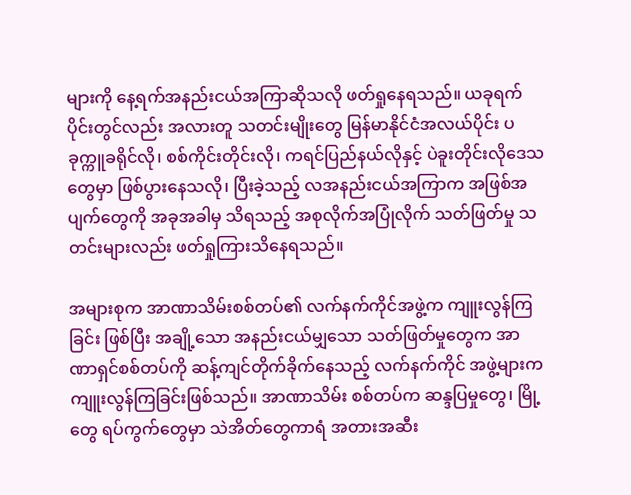များကို နေ့ရက်အနည်းငယ်အကြာဆိုသလို ဖတ်ရှုနေရသည်။ ယခုရက်ပိုင်းတွင်လည်း အလားတူ သတင်းမျိုးတွေ မြန်မာနိုင်ငံအလယ်ပိုင်း ပခုက္ကူခရိုင်လို၊ စစ်ကိုင်းတိုင်းလို၊ ကရင်ပြည်နယ်လိုနှင့် ပဲခူးတိုင်းလိုဒေသတွေမှာ ဖြစ်ပွားနေသလို၊ ပြီးခဲ့သည့် လအနည်းငယ်အကြာက အဖြစ်အပျက်တွေကို အခုအခါမှ သိရသည့် အစုလိုက်အပြုံလိုက် သတ်ဖြတ်မှု သတင်းများလည်း ဖတ်ရှုကြားသိနေရသည်။

အများစုက အာဏာသိမ်းစစ်တပ်၏ လက်နက်ကိုင်အဖွဲ့က ကျူးလွန်ကြခြင်း ဖြစ်ပြီး အချို့သော အနည်းငယ်မျှသော သတ်ဖြတ်မှုတွေက အာဏာရှင်စစ်တပ်ကို ဆန့်ကျင်တိုက်ခိုက်နေသည့် လက်နက်ကိုင် အဖွဲ့များက ကျူးလွန်ကြခြင်းဖြစ်သည်။ အာဏာသိမ်း စစ်တပ်က ဆန္ဒပြမှုတွေ၊ မြို့တွေ ရပ်ကွက်တွေမှာ သဲအိတ်တွေကာရံ အတားအဆီး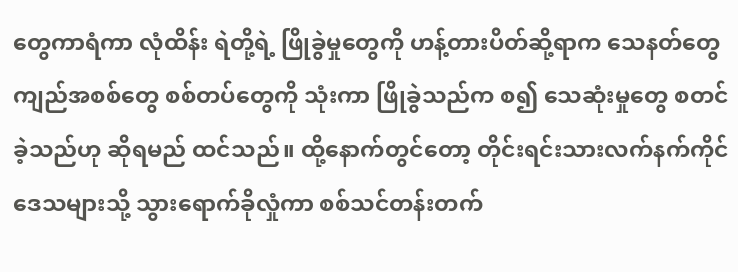တွေကာရံကာ လုံထိန်း ရဲတို့ရဲ့ ဖြိုခွဲမှုတွေကို ဟန့်တားပိတ်ဆို့ရာက သေနတ်တွေ ကျည်အစစ်တွေ စစ်တပ်တွေကို သုံးကာ ဖြိုခွဲသည်က စ၍ သေဆုံးမှုတွေ စတင်ခဲ့သည်ဟု ဆိုရမည် ထင်သည်။ ထို့နောက်တွင်တော့ တိုင်းရင်းသားလက်နက်ကိုင် ဒေသများသို့ သွားရောက်ခိုလှုံကာ စစ်သင်တန်းတက်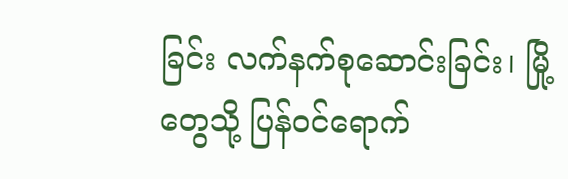ခြင်း လက်နက်စုဆောင်းခြင်း၊ မြို့တွေသို့ ပြန်ဝင်ရောက်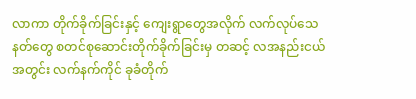လာကာ တိုက်ခိုက်ခြင်းနှင့် ကျေးရွာတွေအလိုက် လက်လုပ်သေနတ်တွေ စတင်စုဆောင်းတိုက်ခိုက်ခြင်းမှ တဆင့် လအနည်းငယ်အတွင်း လက်နက်ကိုင် ခုခံတိုက်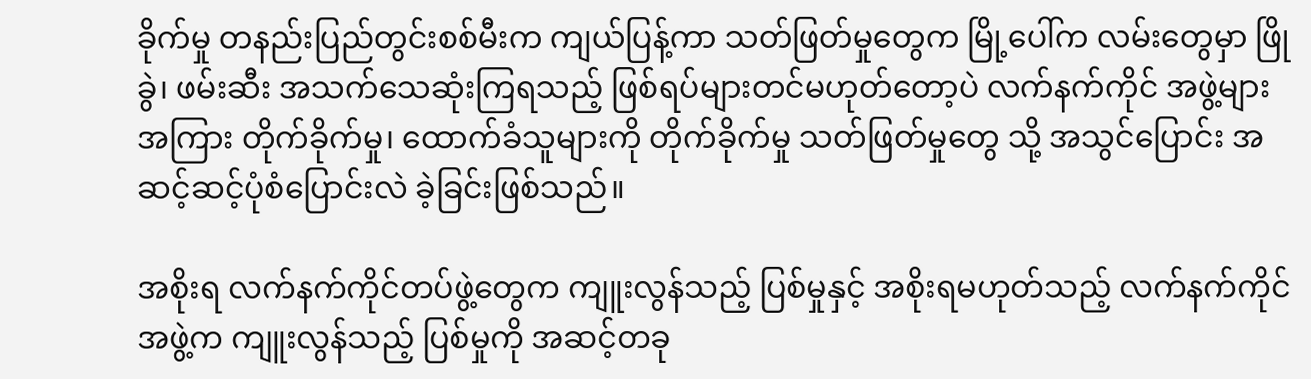ခိုက်မှု တနည်းပြည်တွင်းစစ်မီးက ကျယ်ပြန့်ကာ သတ်ဖြတ်မှုတွေက မြို့ပေါ်က လမ်းတွေမှာ ဖြိုခွဲ၊ ဖမ်းဆီး အသက်သေဆုံးကြရသည့် ဖြစ်ရပ်များတင်မဟုတ်တော့ပဲ လက်နက်ကိုင် အဖွဲ့များ အကြား တိုက်ခိုက်မှု၊ ထောက်ခံသူများကို တိုက်ခိုက်မှု သတ်ဖြတ်မှုတွေ သို့ အသွင်ပြောင်း အဆင့်ဆင့်ပုံစံပြောင်းလဲ ခဲ့ခြင်းဖြစ်သည်။

အစိုးရ လက်နက်ကိုင်တပ်ဖွဲ့တွေက ကျူးလွန်သည့် ပြစ်မှုနှင့် အစိုးရမဟုတ်သည့် လက်နက်ကိုင် အဖွဲ့က ကျူးလွန်သည့် ပြစ်မှုကို အဆင့်တခု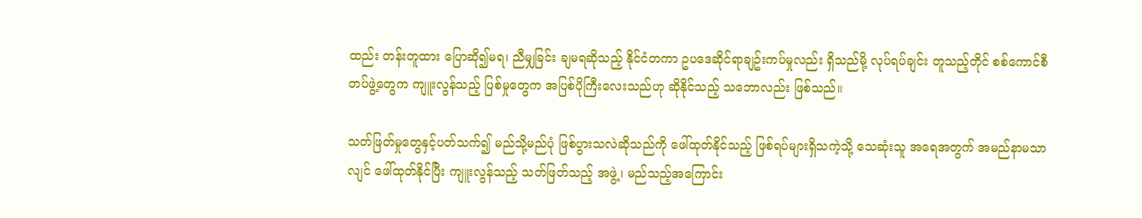ထည်း တန်းတူထား ပြောဆို၍မရ၊ ညီမျှခြင်း ချမရဆိုသည့် နိုင်ငံတကာ ဥပဒေဆိုင်ရာချဥ်းကပ်မှုလည်း ရှိသည်မို့ လုပ်ရပ်ချင်း တူသည့်တိုင် စစ်ကောင်စီ တပ်ဖွဲ့တွေက ကျူးလွန်သည့် ပြစ်မှုတွေက အပြစ်ပိုကြီးလေးသည်ဟု ဆိုနိုင်သည့် သဘောလည်း ဖြစ်သည်။

သတ်ဖြတ်မှုတွေနှင့်ပတ်သက်၍ မည်သို့မည်ပုံ ဖြစ်ပွားသလဲဆိုသည်ကို ဖေါ်ထုတ်နိုင်သည့် ဖြစ်ရပ်များရှိသကဲ့သို့ သေဆုံးသူ အရေအတွက် အမည်နာမသာလျင် ဖေါ်ထုတ်နိုင်ပြီး ကျူးလွန်သည့် သတ်ဖြတ်သည့် အဖွဲ့၊ မည်သည့်အကြောင်း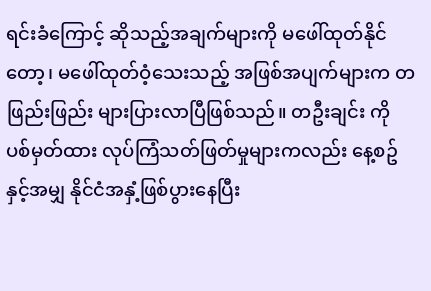ရင်းခံကြောင့် ဆိုသည့်အချက်များကို မဖေါ်ထုတ်နိုင်တော့၊ မဖေါ်ထုတ်ဝံ့သေးသည့် အဖြစ်အပျက်များက တဖြည်းဖြည်း များပြားလာပြီဖြစ်သည်။ တဦးချင်း ကို ပစ်မှတ်ထား လုပ်ကြံသတ်ဖြတ်မှုများကလည်း နေ့စဥ်နှင့်အမျှ နိုင်ငံအနှံ့ဖြစ်ပွားနေပြီး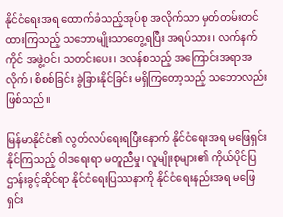နိုင်ငံရေးအရ ထောက်ခံသည့်အုပ်စု အလိုက်သာ မှတ်တမ်းတင်ထားကြသည့် သဘောမျိုးသာတွေ့ရပြီး အရပ်သား၊ လက်နက်ကိုင် အဖွဲ့ဝင်၊ သတင်းပေး၊ ဒလန်စသည့် အကြောင်းအရာအလိုက်၊ စိစစ်ခြင်း ခွဲခြားနိုင်ခြင်း မရှိကြတော့သည့် သဘောလည်း ဖြစ်သည်။

မြန်မာနိုင်ငံ၏ လွတ်လပ်ရေးရပြီးနောက် နိုင်ငံရေးအရ မဖြေရှင်းနိုင်ကြသည့် ဝါဒရေးရာ မတူညီမှု၊ လူမျိုးစုများ၏ ကိုယ်ပိုင်ပြဌာန်းခွင့်ဆိုင်ရာ နိုင်ငံရေးပြဿနာကို နိုင်ငံရေးနည်းအရ မဖြေရှင်း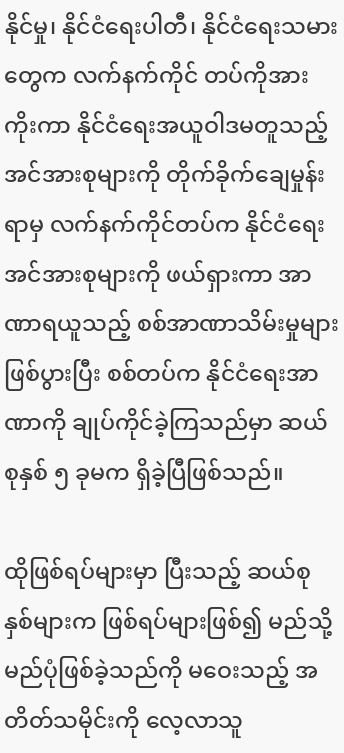နိုင်မှု၊ နိုင်ငံရေးပါတီ၊ နိုင်ငံရေးသမားတွေက လက်နက်ကိုင် တပ်ကိုအားကိုးကာ နိုင်ငံရေးအယူဝါဒမတူသည့် အင်အားစုများကို တိုက်ခိုက်ချေမှုန်းရာမှ လက်နက်ကိုင်တပ်က နိုင်ငံရေးအင်အားစုများကို ဖယ်ရှားကာ အာဏာရယူသည့် စစ်အာဏာသိမ်းမှုများဖြစ်ပွားပြီး စစ်တပ်က နိုင်ငံရေးအာဏာကို ချုပ်ကိုင်ခဲ့ကြသည်မှာ ဆယ်စုနှစ် ၅ ခုမက ရှိခဲ့ပြီဖြစ်သည်။

ထိုဖြစ်ရပ်များမှာ ပြီးသည့် ဆယ်စုနှစ်များက ဖြစ်ရပ်များဖြစ်၍ မည်သို့မည်ပုံဖြစ်ခဲ့သည်ကို မဝေးသည့် အတိတ်သမိုင်းကို လေ့လာသူ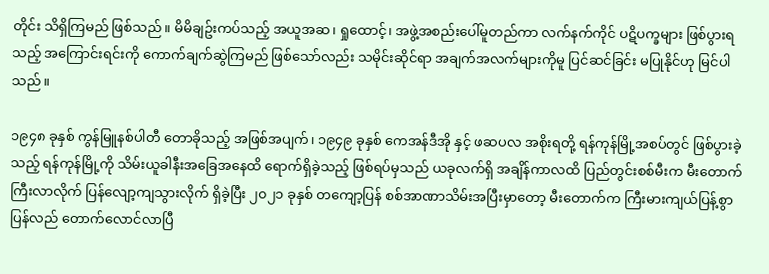တိုင်း သိရှိကြမည် ဖြစ်သည်။ မိမိချဥ်းကပ်သည့် အယူအဆ၊ ရှုထောင့်၊ အဖွဲ့အစည်းပေါ်မူတည်ကာ လက်နက်ကိုင် ပဋိပက္ခများ ဖြစ်ပွားရသည့် အကြောင်းရင်းကို ကောက်ချက်ဆွဲကြမည် ဖြစ်သော်လည်း သမိုင်းဆိုင်ရာ အချက်အလက်များကိုမူ ပြင်ဆင်ခြင်း မပြုနိုင်ဟု မြင်ပါသည်။

၁၉၄၈ ခုနှစ် ကွန်မြူနစ်ပါတီ တောခိုသည့် အဖြစ်အပျက်၊ ၁၉၄၉ ခုနှစ် ကေအန်ဒီအို နှင့် ဖဆပလ အစိုးရတို့ ရန်ကုန်မြို့အစပ်တွင် ဖြစ်ပွားခဲ့သည့် ရန်ကုန်မြို့ကို သိမ်းယူခါနီးအခြေအနေထိ ရောက်ရှိခဲ့သည့် ဖြစ်ရပ်မှသည် ယခုလက်ရှိ အချိန်ကာလထိ ပြည်တွင်းစစ်မီးက မီးတောက်ကြီးလာလိုက် ပြန်လျော့ကျသွားလိုက် ရှိခဲ့ပြီး ၂၀၂၁ ခုနှစ် တကျော့ပြန် စစ်အာဏာသိမ်းအပြီးမှာတော့ မီးတောက်က ကြီးမားကျယ်ပြန့်စွာ ပြန်လည် တောက်လောင်လာပြီ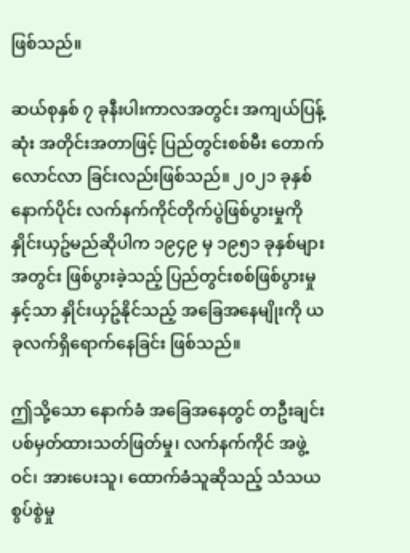ဖြစ်သည်။

ဆယ်စုနှစ် ၇ ခုနီးပါးကာလအတွင်း အကျယ်ပြန့်ဆုံး အတိုင်းအတာဖြင့် ပြည်တွင်းစစ်မီး တောက်လောင်လာ ခြင်းလည်းဖြစ်သည်။ ၂၀၂၁ ခုနှစ်နောက်ပိုင်း လက်နက်ကိုင်တိုက်ပွဲဖြစ်ပွားမှုကို နှိုင်းယှဥ်မည်ဆိုပါက ၁၉၄၉ မှ ၁၉၅၁ ခုနှစ်များအတွင်း ဖြစ်ပွားခဲ့သည့် ပြည်တွင်းစစ်ဖြစ်ပွားမှုနှင့်သာ နှိုင်းယှဥ်နိုင်သည့် အခြေအနေမျိုးကို ယခုလက်ရှိရောက်နေခြင်း ဖြစ်သည်။

ဤသို့သော နောက်ခံ အခြေအနေတွင် တဦးချင်း ပစ်မှတ်ထားသတ်ဖြတ်မှု၊ လက်နက်ကိုင် အဖွဲ့ဝင်၊ အားပေးသူ၊ ထောက်ခံသူဆိုသည့် သံသယ စွပ်စွဲမှု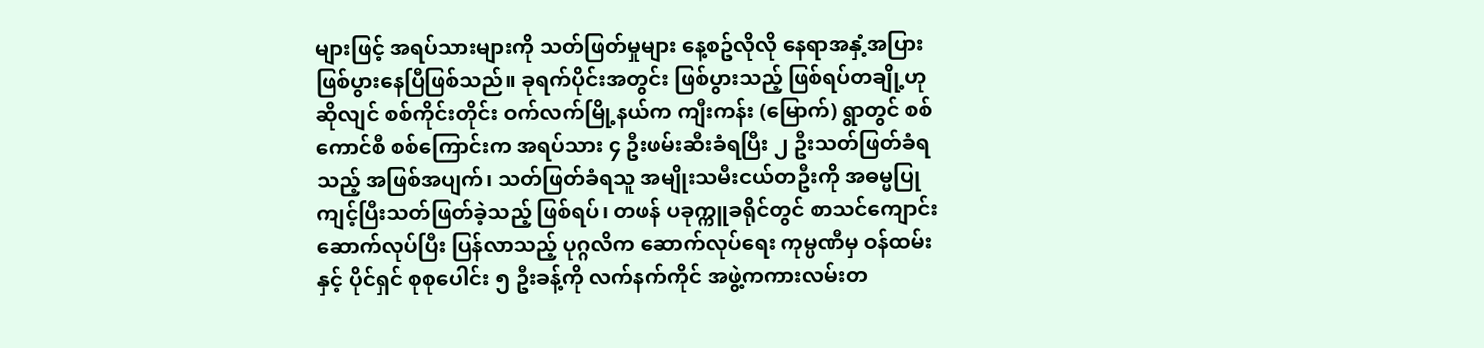များဖြင့် အရပ်သားများကို သတ်ဖြတ်မှုများ နေ့စဥ်လိုလို နေရာအနှံ့အပြား ဖြစ်ပွားနေပြီဖြစ်သည်။ ခုရက်ပိုင်းအတွင်း ဖြစ်ပွားသည့် ဖြစ်ရပ်တချို့ဟု ဆိုလျင် စစ်ကိုင်းတိုင်း ဝက်လက်မြို့နယ်က ကျီးကန်း (မြောက်) ရွာတွင် စစ်ကောင်စီ စစ်ကြောင်းက အရပ်သား ၄ ဦးဖမ်းဆီးခံရပြီး ၂ ဦးသတ်ဖြတ်ခံရသည့် အဖြစ်အပျက်၊ သတ်ဖြတ်ခံရသူ အမျိုးသမီးငယ်တဦးကို အဓမ္မပြုကျင့်ပြီးသတ်ဖြတ်ခဲ့သည့် ဖြစ်ရပ်၊ တဖန် ပခုက္ကူခရိုင်တွင် စာသင်ကျောင်း ဆောက်လုပ်ပြီး ပြန်လာသည့် ပုဂ္ဂလိက ဆောက်လုပ်ရေး ကုမ္ပဏီမှ ဝန်ထမ်းနှင့် ပိုင်ရှင် စုစုပေါင်း ၅ ဦးခန့်ကို လက်နက်ကိုင် အဖွဲ့ကကားလမ်းတ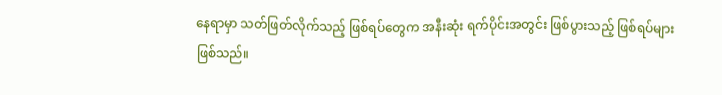နေရာမှာ သတ်ဖြတ်လိုက်သည့် ဖြစ်ရပ်တွေက အနီးဆုံး ရက်ပိုင်းအတွင်း ဖြစ်ပွားသည့် ဖြစ်ရပ်များဖြစ်သည်။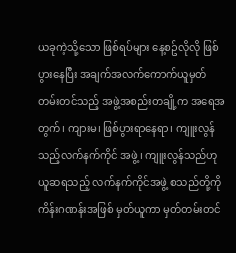ယခုကဲ့သို့သော ဖြစ်ရပ်များ နေ့စဥ်လိုလို ဖြစ်ပွားနေပြီး အချက်အလက်ကောက်ယူမှတ်တမ်းတင်သည့် အဖွဲ့အစည်းတချို့က အရေအတွက်၊ ကျားမ၊ ဖြစ်ပွားရာနေရာ၊ ကျူးလွန်သည့်လက်နက်ကိုင် အဖွဲ့၊ ကျူးလွန်သည်ဟု ယူဆရသည့် လက်နက်ကိုင်အဖွဲ့ စသည်တို့ကို ကိန်းဂဏန်းအဖြစ် မှတ်ယူကာ မှတ်တမ်းတင်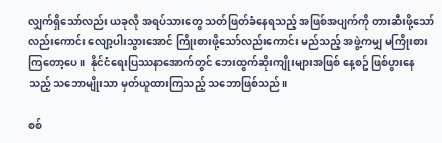လျှက်ရှိသော်လည်း ယခုလို အရပ်သားတွေ သတ်ဖြတ်ခံနေရသည့် အဖြစ်အပျက်ကို တားဆီးဖို့သော်လည်းကောင်း လျော့ပါးသွားအောင် ကြိုးစားဖို့သော်လည်းကောင်း မည်သည့် အဖွဲ့ကမျှ မကြိုးစားကြတော့ပေ။  နိုင်ငံရေးပြဿနာအောက်တွင် ဘေးထွက်ဆိုးကျိုးများအဖြစ် နေ့စဥ် ဖြစ်ပွားနေသည့် သဘောမျိုးသာ မှတ်ယူထားကြသည့် သဘောဖြစ်သည်။

စစ်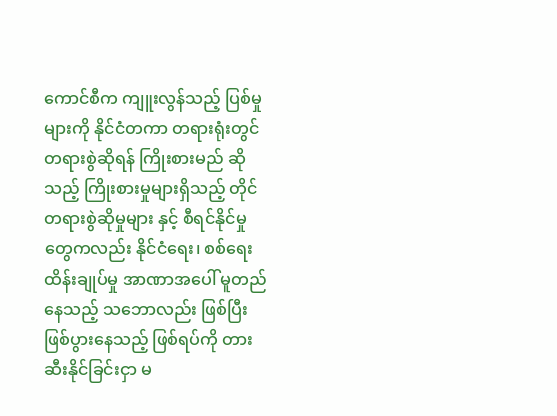ကောင်စီက ကျူးလွန်သည့် ပြစ်မှုများကို နိုင်ငံတကာ တရားရုံးတွင် တရားစွဲဆိုရန် ကြိုးစားမည် ဆိုသည့် ကြိုးစားမှုများရှိသည့် တိုင် တရားစွဲဆိုမှုများ နှင့် စီရင်နိုင်မှုတွေကလည်း နိုင်ငံရေး၊ စစ်ရေးထိန်းချုပ်မှု အာဏာအပေါ် မူတည်နေသည့် သဘောလည်း ဖြစ်ပြီး ဖြစ်ပွားနေသည့် ဖြစ်ရပ်ကို တားဆီးနိုင်ခြင်းငှာ မ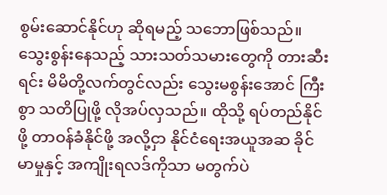စွမ်းဆောင်နိုင်ဟု ဆိုရမည့် သဘောဖြစ်သည်။ သွေးစွန်းနေသည့် သားသတ်သမားတွေကို တားဆီးရင်း မိမိတို့လက်တွင်လည်း သွေးမစွန်းအောင် ကြီးစွာ သတိပြုဖို့ လိုအပ်လှသည်။ ထိုသို့ ရပ်တည်နိုင်ဖို့ တာဝန်ခံနိုင်ဖို့ အလို့ငှာ နိုင်ငံရေးအယူအဆ ခိုင်မာမှုနှင့် အကျိုးရလဒ်ကိုသာ မတွက်ပဲ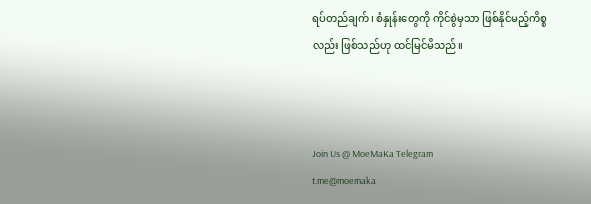ရပ်တည်ချက်၊ စံနှုန်းတွေကို ကိုင်စွဲမှသာ ဖြစ်နိုင်မည့်ကိစ္စလည်း ဖြစ်သည်ဟု ထင်မြင်မိသည်။



Join Us @ MoeMaKa Telegram
t.me@moemaka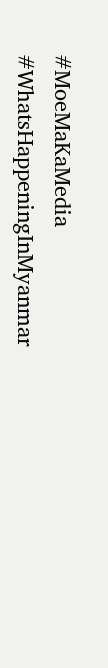#MoeMaKaMedia
#WhatsHappeningInMyanmar